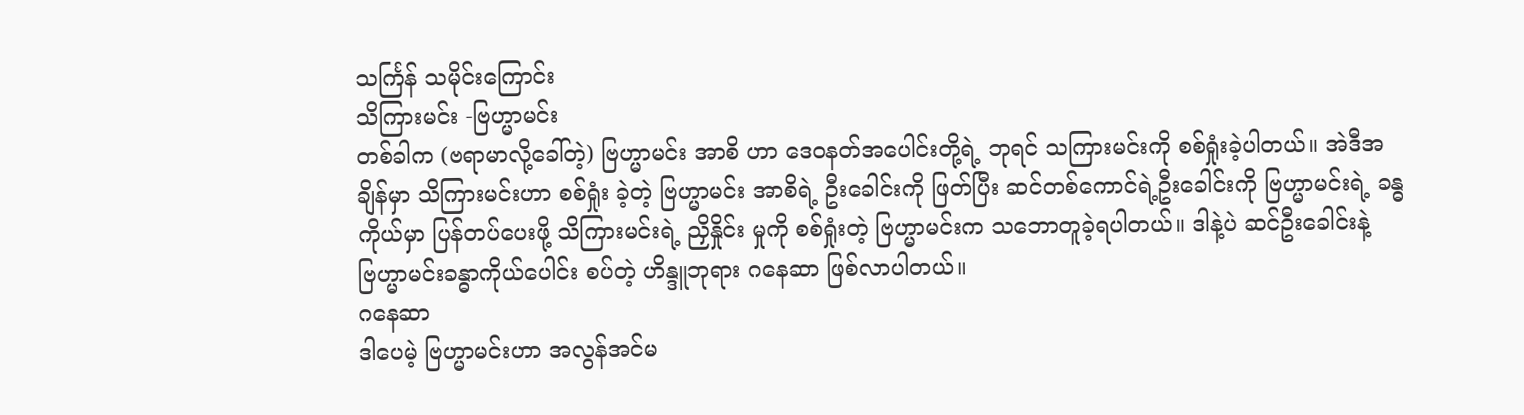သင်္ကြန် သမိုင်းကြောင်း
သိကြားမင်း -ဗြဟ္မာမင်း
တစ်ခါက (ဗရာမာလို့ခေါ်တဲ့) ဗြဟ္မာမင်း အာစိ ဟာ ဒေ၀နတ်အပေါင်းတို့ရဲ့ ဘုရင် သကြားမင်းကို စစ်ရှုံးခဲ့ပါတယ်။ အဲဒီအချိန်မှာ သိကြားမင်းဟာ စစ်ရှုံး ခဲ့တဲ့ ဗြဟ္မာမင်း အာစိရဲ့ ဦးခေါင်းကို ဖြတ်ပြီး ဆင်တစ်ကောင်ရဲ့ဦးခေါင်းကို ဗြဟ္မာမင်းရဲ့ ခန္ဓကိုယ်မှာ ပြန်တပ်ပေးဖို့ သိကြားမင်းရဲ့ ညှိနှိုင်း မှုကို စစ်ရှုံးတဲ့ ဗြဟ္မာမင်းက သဘောတူခဲ့ရပါတယ်။ ဒါနဲ့ပဲ ဆင်ဦးခေါင်းနဲ့ ဗြဟ္မာမင်းခန္ဓာကိုယ်ပေါင်း စပ်တဲ့ ဟိန္ဒူဘုရား ဂနေဆာ ဖြစ်လာပါတယ်။
ဂနေဆာ
ဒါပေမဲ့ ဗြဟ္မာမင်းဟာ အလွန်အင်မ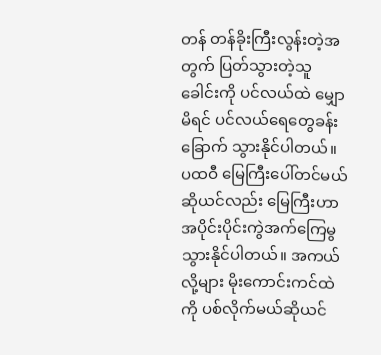တန် တန်ခိုးကြီးလွန်းတဲ့အတွက် ပြတ်သွားတဲ့သူခေါင်းကို ပင်လယ်ထဲ မျှောမိရင် ပင်လယ်ရေတွေခန်းခြောက် သွားနိုင်ပါတယ်။ ပထဝီ မြေကြီးပေါ်တင်မယ်ဆိုယင်လည်း မြေကြီးဟာ အပိုင်းပိုင်းကွဲအက်ကြေမွသွားနိုင်ပါတယ်။ အကယ်လို့များ မိုးကောင်းကင်ထဲ ကို ပစ်လိုက်မယ်ဆိုယင်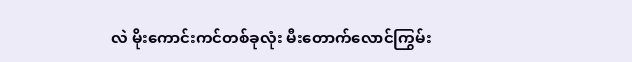လဲ မိုးကောင်းကင်တစ်ခုလုံး မီးတောက်လောင်ကြွမ်း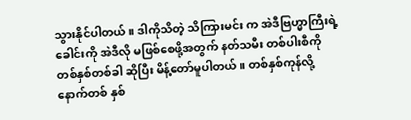သွားနိုင်ပါတယ်။ ဒါကိုသိတဲ့ သိကြားမင်း က အဲဒီဗြဟ္မာကြီးရဲ့ခေါင်းကို အဲဒီလို မဖြစ်စေဖို့အတွက် နတ်သမီး တစ်ပါးစီကို တစ်နှစ်တစ်ခါ ဆိုပြီး မိန့်တော်မူပါတယ်။ တစ်နှစ်ကုန်လို့ နောက်တစ် နှစ်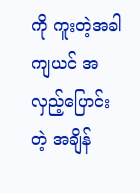ကို ကူးတဲ့အခါကျယင် အလှည့်ပြောင်းတဲ့ အချိန်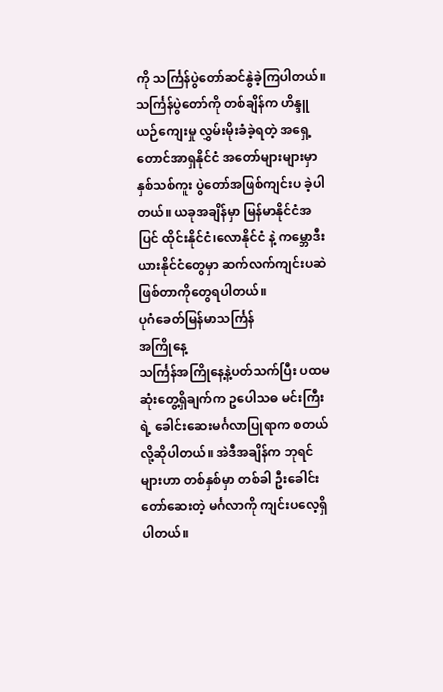ကို သင်္ကြန်ပွဲတော်ဆင်နွဲခဲ့ကြပါတယ်။
သင်္ကြန်ပွဲတော်ကို တစ်ချိန်က ဟိန္ဒူယဉ်ကျေးမှု လွှမ်းမိုးခံခဲ့ရတဲ့ အရှေ့တောင်အာရှနိုင်ငံ အတော်များများမှာ နှစ်သစ်ကူး ပွဲတော်အဖြစ်ကျင်းပ ခဲ့ပါတယ်။ ယခုအချိန်မှာ မြန်မာနိုင်ငံအပြင် ထိုင်းနိုင်ငံ၊လောနိုင်ငံ နဲ့ ကမ္ဘောဒီးယားနိုင်ငံတွေမှာ ဆက်လက်ကျင်းပဆဲဖြစ်တာကိုတွေရပါတယ်။
ပုဂံခေတ်မြန်မာသင်္ကြန်
အကြိုနေ့
သင်္ကြန်အကြိုနေ့နဲ့ပတ်သက်ပြီး ပထမဆုံးတွေ့ရှိချက်က ဥပေါသဓ မင်းကြီး ရဲ့ ခေါင်းဆေးမင်္ဂလာပြုရာက စတယ်လို့ဆိုပါတယ်။ အဲဒီအချိန်က ဘုရင်များဟာ တစ်နှစ်မှာ တစ်ခါ ဦးခေါင်းတော်ဆေးတဲ့ မင်္ဂလာကို ကျင်းပလေ့ရှိပါတယ်။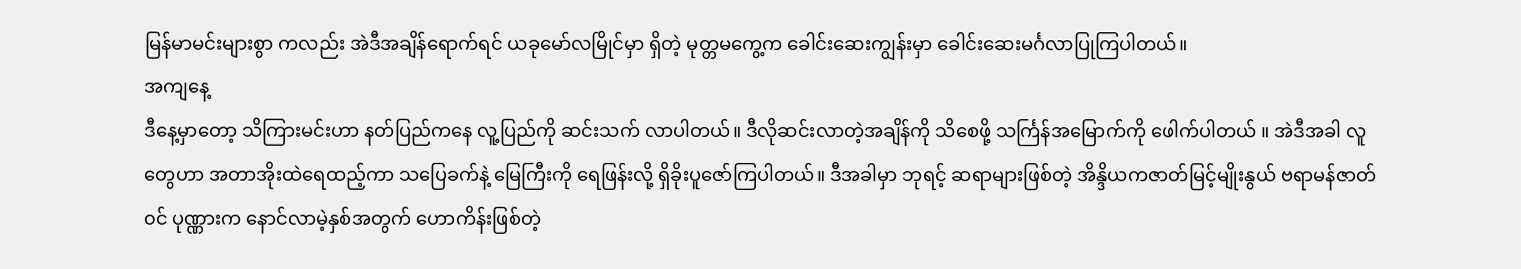မြန်မာမင်းများစွာ ကလည်း အဲဒီအချိန်ရောက်ရင် ယခုမော်လမြိုင်မှာ ရှိတဲ့ မုတ္တမကွေ့က ခေါင်းဆေးကျွန်းမှာ ခေါင်းဆေးမင်္ဂလာပြုကြပါတယ်။
အကျနေ့
ဒီနေ့မှာတော့ သိကြားမင်းဟာ နတ်ပြည်ကနေ လူ့ပြည်ကို ဆင်းသက် လာပါတယ်။ ဒီလိုဆင်းလာတဲ့အချိန်ကို သိစေဖို့ သင်္ကြန်အမြောက်ကို ဖေါက်ပါတယ် ။ အဲဒီအခါ လူတွေဟာ အတာအိုးထဲရေထည့်ကာ သပြေခက်နဲ့ မြေကြီးကို ရေဖြန်းလို့ ရှိခိုးပူဇော်ကြပါတယ်။ ဒီအခါမှာ ဘုရင့် ဆရာများဖြစ်တဲ့ အိန္ဒိယကဇာတ်မြင့်မျိုးနွယ် ဗရာမန်ဇာတ်၀င် ပုဏ္ဏားက နောင်လာမဲ့နှစ်အတွက် ဟောကိန်းဖြစ်တဲ့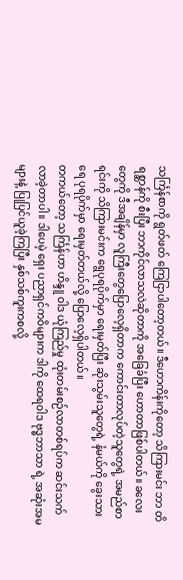သင်္ကြန်စာကို ရွတ်ဖတ် ကြေငြာပါတော့တယ်။ ဒီဟောကိန်းကိုတော့ သိကြားမင်း ဘာ တိရစ္ဆာန်ကို စီးပြီး ဘာကိုင်လာသလဲဆိုတာကို အခြေခံပြီး ဟောတာဖြစ်ပါတယ်။ ခလေးတွေကို ဒီအချိန်မှာ လူကြီးတွေပြောလေ့ရှိတာက ကောင်းတာလုပ်တဲ့သူတွေရဲ့ အမည်စာရင်းကို သိကြားမင်းက ရွေပုရပိုက်မှာ ရေးမှတ်ပြီး ဆိုးသွမ်းသူတွေရဲ့ နံမယ်ကို ခွေးသားရေ ပုရပိုက်မှာ ရေးမှတ်တယ်လို့ ပြောလေ့ရှိပါတယ်။
တကယ်တော့ သင်္ကြန်ဟာ ဟိန္ဒူ ဝါဒ ယုံကြည်မှု ထုံးတမ်းစဉ်လာတစ်ရပ်က ဆင်းသက်လာခဲ့တာပါ။ ဒါပေမဲ့ ရှေး ပညာရှင်ကဝိများက ဒါကို ထေရဝါဒ ဗုဒ္ဓဘာသာ ရဲ့ အဆုံးအမများနဲ့ ပြုပြင်ယူခဲ့ကြပြီး နှစ်သစ်ကူးကစလို့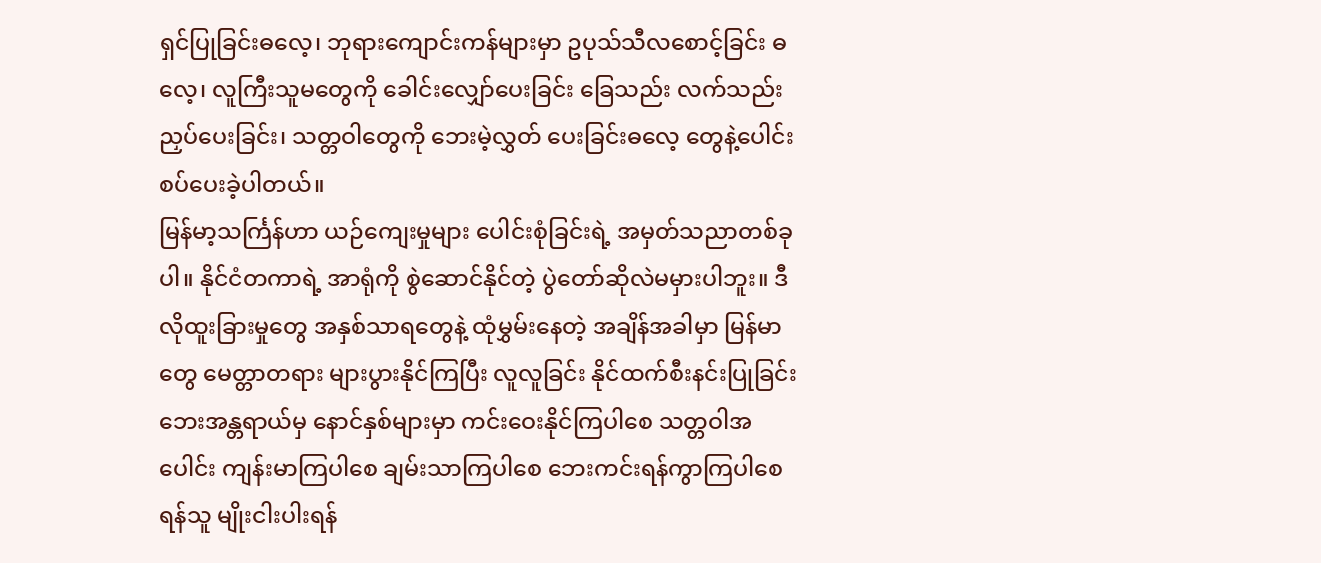ရှင်ပြုခြင်းဓလေ့၊ ဘုရားကျောင်းကန်များမှာ ဥပုသ်သီလစောင့်ခြင်း ဓလေ့၊ လူကြီးသူမတွေကို ခေါင်းလျှော်ပေးခြင်း ခြေသည်း လက်သည်းညှပ်ပေးခြင်း၊ သတ္တဝါတွေကို ဘေးမဲ့လွှတ် ပေးခြင်းဓလေ့ တွေနဲ့ပေါင်းစပ်ပေးခဲ့ပါတယ်။
မြန်မာ့သင်္ကြန်ဟာ ယဉ်ကျေးမှုများ ပေါင်းစုံခြင်းရဲ့ အမှတ်သညာတစ်ခုပါ။ နိုင်ငံတကာရဲ့ အာရုံကို စွဲဆောင်နိုင်တဲ့ ပွဲတော်ဆိုလဲမမှားပါဘူး။ ဒီလိုထူးခြားမှုတွေ အနှစ်သာရတွေနဲ့ ထုံမွှမ်းနေတဲ့ အချိန်အခါမှာ မြန်မာတွေ မေတ္တာတရား များပွားနိုင်ကြပြီး လူလူခြင်း နိုင်ထက်စီးနင်းပြုခြင်း ဘေးအန္တရာယ်မှ နောင်နှစ်များမှာ ကင်းဝေးနိုင်ကြပါစေ သတ္တဝါအပေါင်း ကျန်းမာကြပါစေ ချမ်းသာကြပါစေ ဘေးကင်းရန်ကွာကြပါစေ ရန်သူ မျိုးငါးပါးရန်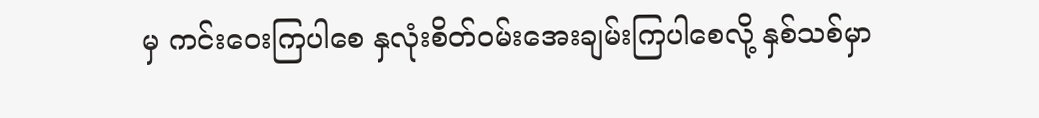မှ ကင်းဝေးကြပါစေ နှလုံးစိတ်၀မ်းအေးချမ်းကြပါစေလို့ နှစ်သစ်မှာ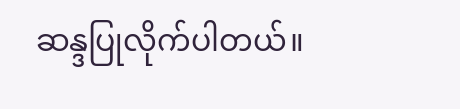ဆန္ဒပြုလိုက်ပါတယ်။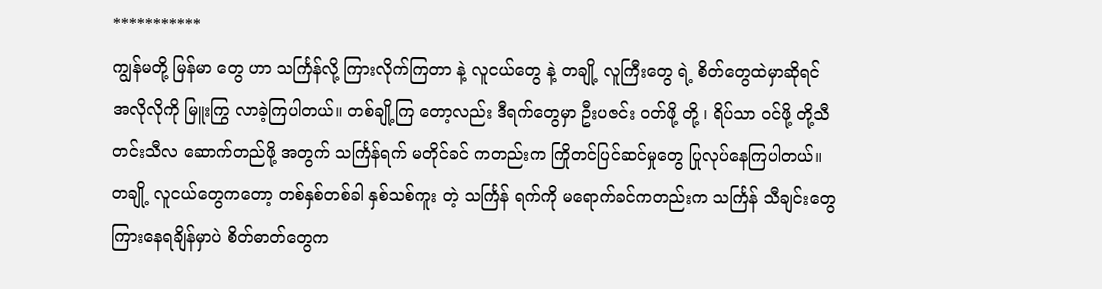***********
ကျွန်မတို့ မြန်မာ တွေ ဟာ သင်္ကြန်လို့ ကြားလိုက်ကြတာ နဲ့ လူငယ်တွေ နဲ့ တချို့ လူကြီးတွေ ရဲ့ စိတ်တွေထဲမှာဆိုရင် အလိုလိုကို မြူးကြွ လာခဲ့ကြပါတယ်။ တစ်ချို့ကြ တော့လည်း ဒီရက်တွေမှာ ဦးပဇင်း ၀တ်ဖို့ တို့ ၊ ရိပ်သာ ၀င်ဖို့ တို့သီတင်းသီလ ဆောက်တည်ဖို့ အတွက် သင်္ကြန်ရက် မတိုင်ခင် ကတည်းက ကြိုတင်ပြင်ဆင်မှုတွေ ပြုလုပ်နေကြပါတယ်။ တချို့ လူငယ်တွေကတော့ တစ်နှစ်တစ်ခါ နှစ်သစ်ကူး တဲ့ သင်္ကြန် ရက်ကို မရောက်ခင်ကတည်းက သင်္ကြန် သီချင်းတွေ ကြားနေရချိန်မှာပဲ စိတ်ဓာတ်တွေက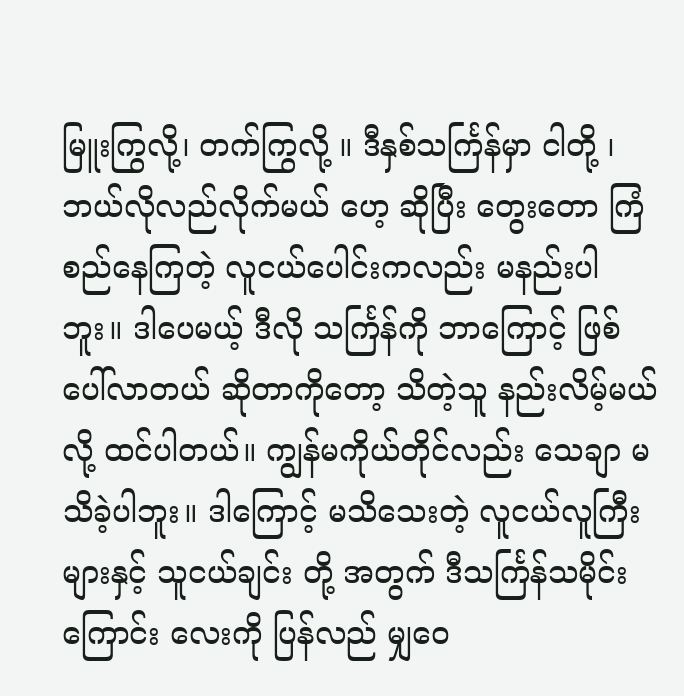မြူးကြွလို့၊ တက်ကြွလို့ ။ ဒီနှစ်သင်္ကြန်မှာ ငါတို့ ၊ ဘယ်လိုလည်လိုက်မယ် ဟေ့ ဆိုပြီး တွေးတော ကြံစည်နေကြတဲ့ လူငယ်ပေါင်းကလည်း မနည်းပါဘူး။ ဒါပေမယ့် ဒီလို သင်္ကြန်ကို ဘာကြောင့် ဖြစ်ပေါ်လာတယ် ဆိုတာကိုတော့ သိတဲ့သူ နည်းလိမ့်မယ်လို့ ထင်ပါတယ်။ ကျွန်မကိုယ်တိုင်လည်း သေချာ မသိခဲ့ပါဘူး။ ဒါကြောင့် မသိသေးတဲ့ လူငယ်လူကြီးများနှင့် သူငယ်ချင်း တို့ အတွက် ဒီသင်္ကြန်သမိုင်းကြောင်း လေးကို ပြန်လည် မျှဝေ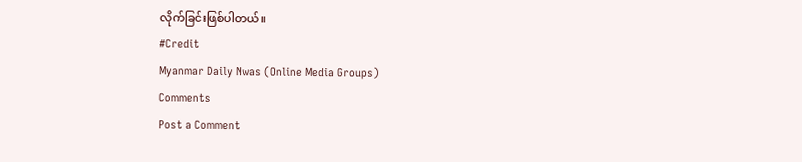လိုက်ခြင်းဖြစ်ပါတယ်။
#Credit
Myanmar Daily Nwas (Online Media Groups)
Comments
Post a Comment